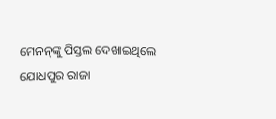ମେନନ୍‌ଙ୍କୁ ପିସ୍ତଲ ଦେଖାଇଥିଲେ ଯୋଧପୁର ରାଜା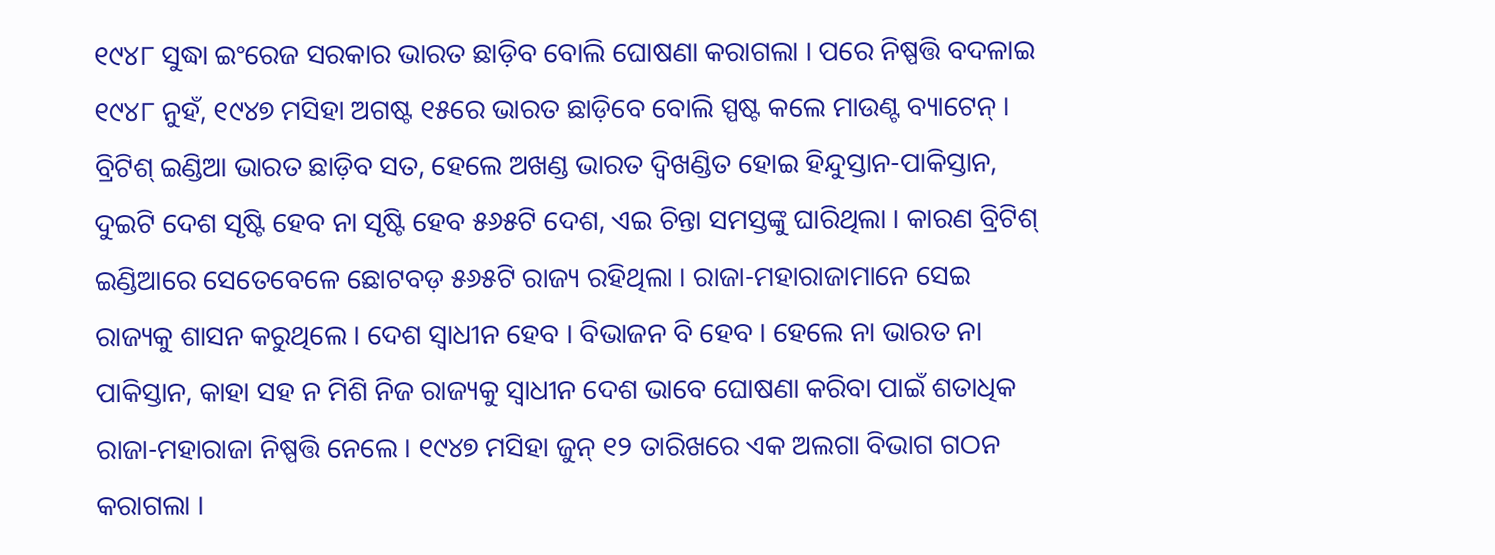୧୯୪୮ ସୁଦ୍ଧା ଇଂରେଜ ସରକାର ଭାରତ ଛାଡ଼ିବ ବୋଲି ଘୋଷଣା କରାଗଲା । ପରେ ନିଷ୍ପତ୍ତି ବଦଳାଇ ୧୯୪୮ ନୁହଁ, ୧୯୪୭ ମସିହା ଅଗଷ୍ଟ ୧୫ରେ ଭାରତ ଛାଡ଼ିବେ ବୋଲି ସ୍ପଷ୍ଟ କଲେ ମାଉଣ୍ଟ ବ୍ୟାଟେନ୍ । ବ୍ରିଟିଶ୍ ଇଣ୍ଡିଆ ଭାରତ ଛାଡ଼ିବ ସତ, ହେଲେ ଅଖଣ୍ଡ ଭାରତ ଦ୍ୱିଖଣ୍ଡିତ ହୋଇ ହିନ୍ଦୁସ୍ତାନ-ପାକିସ୍ତାନ, ଦୁଇଟି ଦେଶ ସୃଷ୍ଟି ହେବ ନା ସୃଷ୍ଟି ହେବ ୫୬୫ଟି ଦେଶ, ଏଇ ଚିନ୍ତା ସମସ୍ତଙ୍କୁ ଘାରିଥିଲା । କାରଣ ବ୍ରିଟିଶ୍ ଇଣ୍ଡିଆରେ ସେତେବେଳେ ଛୋଟବଡ଼ ୫୬୫ଟି ରାଜ୍ୟ ରହିଥିଲା । ରାଜା-ମହାରାଜାମାନେ ସେଇ ରାଜ୍ୟକୁ ଶାସନ କରୁଥିଲେ । ଦେଶ ସ୍ୱାଧୀନ ହେବ । ବିଭାଜନ ବି ହେବ । ହେଲେ ନା ଭାରତ ନା ପାକିସ୍ତାନ, କାହା ସହ ନ ମିଶି ନିଜ ରାଜ୍ୟକୁ ସ୍ୱାଧୀନ ଦେଶ ଭାବେ ଘୋଷଣା କରିବା ପାଇଁ ଶତାଧିକ ରାଜା-ମହାରାଜା ନିଷ୍ପତ୍ତି ନେଲେ । ୧୯୪୭ ମସିହା ଜୁନ୍ ୧୨ ତାରିଖରେ ଏକ ଅଲଗା ବିଭାଗ ଗଠନ କରାଗଲା ।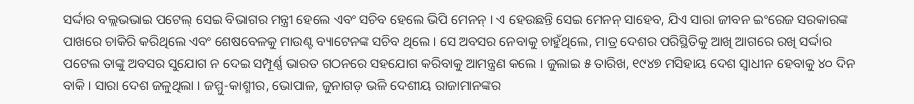ସର୍ଦ୍ଦାର ବଲ୍ଲଭଭାଇ ପଟେଲ୍ ସେଇ ବିଭାଗର ମନ୍ତ୍ରୀ ହେଲେ ଏବଂ ସଚିବ ହେଲେ ଭିପି ମେନନ୍ । ଏ ହେଉଛନ୍ତି ସେଇ ମେନନ୍ ସାହେବ, ଯିଏ ସାରା ଜୀବନ ଇଂରେଜ ସରକାରଙ୍କ ପାଖରେ ଚାକିରି କରିଥିଲେ ଏବଂ ଶେଷବେଳକୁ ମାଉଣ୍ଟ ବ୍ୟାଟେନଙ୍କ ସଚିବ ଥିଲେ । ସେ ଅବସର ନେବାକୁ ଚାହୁଁଥିଲେ, ମାତ୍ର ଦେଶର ପରିସ୍ଥିତିକୁ ଆଖି ଆଗରେ ରଖି ସର୍ଦ୍ଦାର ପଟେଲ ତାଙ୍କୁ ଅବସର ସୁଯୋଗ ନ ଦେଇ ସମ୍ପୂର୍ଣ୍ଣ ଭାରତ ଗଠନରେ ସହଯୋଗ କରିବାକୁ ଆମନ୍ତ୍ରଣ କଲେ । ଜୁଲାଇ ୫ ତାରିଖ, ୧୯୪୭ ମସିହାୟ ଦେଶ ସ୍ୱାଧୀନ ହେବାକୁ ୪୦ ଦିନ ବାକି । ସାରା ଦେଶ ଜଳୁଥିଲା । ଜମ୍ମୁ-କାଶ୍ମୀର, ଭୋପାଳ, ଜୁନାଗଡ଼ ଭଳି ଦେଶୀୟ ରାଜାମାନଙ୍କର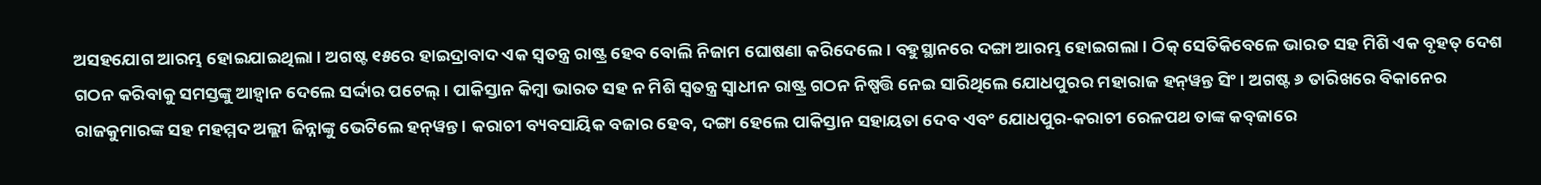ଅସହଯୋଗ ଆରମ୍ଭ ହୋଇଯାଇଥିଲା । ଅଗଷ୍ଟ ୧୫ରେ ହାଇଦ୍ରାବାଦ ଏକ ସ୍ୱତନ୍ତ୍ର ରାଷ୍ଟ୍ର ହେବ ବୋଲି ନିଜାମ ଘୋଷଣା କରିଦେଲେ । ବହୁସ୍ଥାନରେ ଦଙ୍ଗା ଆରମ୍ଭ ହୋଇଗଲା । ଠିକ୍ ସେତିକିବେଳେ ଭାରତ ସହ ମିଶି ଏକ ବୃହତ୍ ଦେଶ ଗଠନ କରିବାକୁ ସମସ୍ତଙ୍କୁ ଆହ୍ୱାନ ଦେଲେ ସର୍ଦ୍ଦାର ପଟେଲ୍ । ପାକିସ୍ତାନ କିମ୍ବା ଭାରତ ସହ ନ ମିଶି ସ୍ୱତନ୍ତ୍ର ସ୍ୱାଧୀନ ରାଷ୍ଟ୍ର ଗଠନ ନିଷ୍ପତ୍ତି ନେଇ ସାରିଥିଲେ ଯୋଧପୁରର ମହାରାଜ ହନ୍‌ୱନ୍ତ ସିଂ । ଅଗଷ୍ଟ ୬ ତାରିଖରେ ବିକାନେର ରାଜକୁମାରଙ୍କ ସହ ମହମ୍ମଦ ଅଲ୍ଲୀ ଜିନ୍ନାଙ୍କୁ ଭେଟିଲେ ହନ୍‌ୱନ୍ତ । କରାଚୀ ବ୍ୟବସାୟିକ ବଜାର ହେବ, ଦଙ୍ଗା ହେଲେ ପାକିସ୍ତାନ ସହାୟତା ଦେବ ଏବଂ ଯୋଧପୁର-କରାଚୀ ରେଳପଥ ତାଙ୍କ କବ୍‌ଜାରେ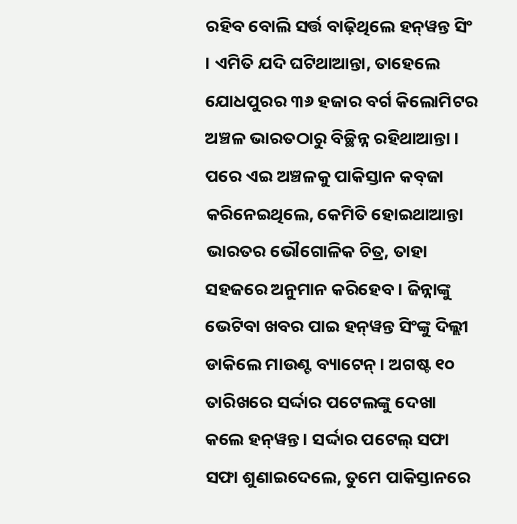ରହିବ ବୋଲି ସର୍ତ୍ତ ବାଢ଼ିଥିଲେ ହନ୍‌ୱନ୍ତ ସିଂ । ଏମିତି ଯଦି ଘଟିଥାଆନ୍ତା, ତାହେଲେ ଯୋଧପୁରର ୩୬ ହଜାର ବର୍ଗ କିଲୋମିଟର ଅଞ୍ଚଳ ଭାରତଠାରୁ ବିଚ୍ଛିନ୍ନ ରହିଥାଆନ୍ତା । ପରେ ଏଇ ଅଞ୍ଚଳକୁ ପାକିସ୍ତାନ କବ୍‌ଜା କରିନେଇଥିଲେ, କେମିତି ହୋଇଥାଆନ୍ତା ଭାରତର ଭୌଗୋଳିକ ଚିତ୍ର, ତାହା ସହଜରେ ଅନୁମାନ କରିହେବ । ଜିନ୍ନାଙ୍କୁ ଭେଟିବା ଖବର ପାଇ ହନ୍‌ୱନ୍ତ ସିଂଙ୍କୁ ଦିଲ୍ଲୀ ଡାକିଲେ ମାଉଣ୍ଟ ବ୍ୟାଟେନ୍ । ଅଗଷ୍ଟ ୧୦ ତାରିଖରେ ସର୍ଦ୍ଦାର ପଟେଲଙ୍କୁ ଦେଖା କଲେ ହନ୍‌ୱନ୍ତ । ସର୍ଦ୍ଦାର ପଟେଲ୍ ସଫା ସଫା ଶୁଣାଇଦେଲେ, ତୁମେ ପାକିସ୍ତାନରେ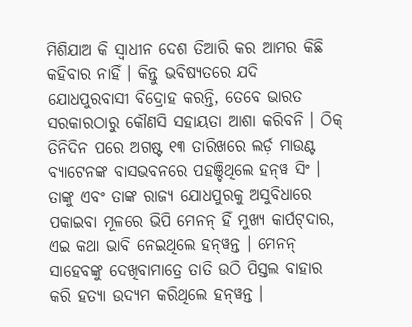ମିଶିଯାଅ କି ସ୍ୱାଧୀନ ଦେଶ ତିଆରି କର ଆମର କିଛି କହିବାର ନାହିଁ । କିନ୍ତୁ ଭବିଷ୍ୟତରେ ଯଦି ଯୋଧପୁରବାସୀ ବିଦ୍ରୋହ କରନ୍ତି, ତେବେ ଭାରତ ସରକାରଠାରୁ କୌଣସି ସହାୟତା ଆଶା କରିବନି । ଠିକ୍ ତିନିଦିନ ପରେ ଅଗଷ୍ଟ ୧୩ ତାରିଖରେ ଲର୍ଡ଼ ମାଉଣ୍ଟ ବ୍ୟାଟେନଙ୍କ ବାସଭବନରେ ପହଞ୍ଚିଥିଲେ ହନ୍‌ୱ ସିଂ । ତାଙ୍କୁ ଏବଂ ତାଙ୍କ ରାଜ୍ୟ ଯୋଧପୁରକୁ ଅସୁବିଧାରେ ପକାଇବା ମୂଳରେ ଭିପି ମେନନ୍ ହିଁ ମୁଖ୍ୟ କାର୍ପଟ୍‌ଦାର, ଏଇ କଥା ଭାବି ନେଇଥିଲେ ହନ୍‌ୱନ୍ତ । ମେନନ୍ ସାହେବଙ୍କୁ ଦେଖିବାମାତ୍ରେ ତାତି ଉଠି ପିସ୍ତଲ ବାହାର କରି ହତ୍ୟା ଉଦ୍ୟମ କରିଥିଲେ ହନ୍‌ୱନ୍ତ ।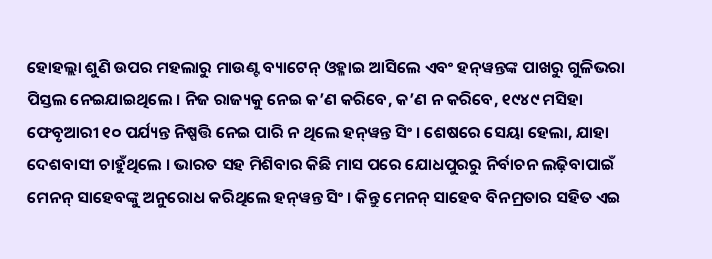ହୋହଲ୍ଲା ଶୁଣି ଉପର ମହଲାରୁ ମାଉଣ୍ଟ ବ୍ୟାଟେନ୍ ଓହ୍ଳାଇ ଆସିଲେ ଏବଂ ହନ୍‌ୱନ୍ତଙ୍କ ପାଖରୁ ଗୁଳିଭରା ପିସ୍ତଲ ନେଇଯାଇଥିଲେ । ନିଜ ରାଜ୍ୟକୁ ନେଇ କ’ଣ କରିବେ, କ’ଣ ନ କରିବେ, ୧୯୪୯ ମସିହା ଫେବୃଆରୀ ୧୦ ପର୍ଯ୍ୟନ୍ତ ନିଷ୍ପତ୍ତି ନେଇ ପାରି ନ ଥିଲେ ହନ୍‌ୱନ୍ତ ସିଂ । ଶେଷରେ ସେୟା ହେଲା, ଯାହା ଦେଶବାସୀ ଚାହୁଁଥିଲେ । ଭାରତ ସହ ମିଶିବାର କିଛି ମାସ ପରେ ଯୋଧପୁରରୁ ନିର୍ବାଚନ ଲଢ଼ିବାପାଇଁ ମେନନ୍ ସାହେବଙ୍କୁ ଅନୁରୋଧ କରିଥିଲେ ହନ୍‌ୱନ୍ତ ସିଂ । କିନ୍ତୁ ମେନନ୍ ସାହେବ ବିନମ୍ରତାର ସହିତ ଏଇ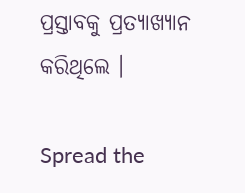ପ୍ରସ୍ତାବକୁ ପ୍ରତ୍ୟାଖ୍ୟାନ କରିଥିଲେ ।

Spread the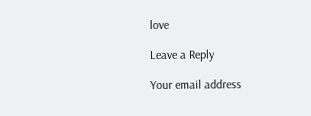love

Leave a Reply

Your email address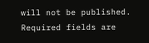will not be published. Required fields are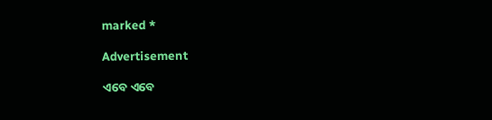marked *

Advertisement

ଏବେ ଏବେ